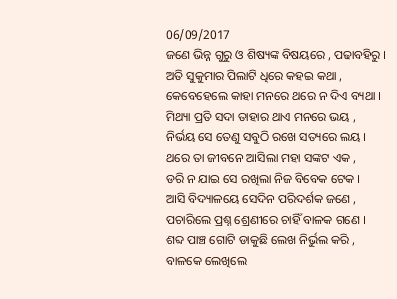06/09/2017
ଜଣେ ଭିନ୍ନ ଗୁରୁ ଓ ଶିଷ୍ୟଙ୍କ ବିଷୟରେ , ପଢାବହିରୁ ।
ଅତି ସୁକୁମାର ପିଲାଟି ଧିରେ କହଇ କଥା ,
କେବେହେଲେ କାହା ମନରେ ଥରେ ନ ଦିଏ ବ୍ୟଥା ।
ମିଥ୍ୟା ପ୍ରତି ସଦା ତାହାର ଥାଏ ମନରେ ଭୟ ,
ନିର୍ଭୟ ସେ ତେଣୁ ସବୁଠି ରଖେ ସତ୍ୟରେ ଲୟ ।
ଥରେ ତା ଜୀବନେ ଆସିଲା ମହା ସଙ୍କଟ ଏକ ,
ଡରି ନ ଯାଇ ସେ ରଖିଲା ନିଜ ବିବେକ ଟେକ ।
ଆସି ବିଦ୍ୟାଳୟେ ସେଦିନ ପରିଦର୍ଶକ ଜଣେ ,
ପଚାରିଲେ ପ୍ରଶ୍ନ ଶ୍ରେଣୀରେ ଚାହିଁ ବାଳକ ଗଣେ ।
ଶବ୍ଦ ପାଞ୍ଚ ଗୋଟି ଡାକୁଛି ଲେଖ ନିର୍ଭୁଲ କରି ,
ବାଳକେ ଲେଖିଲେ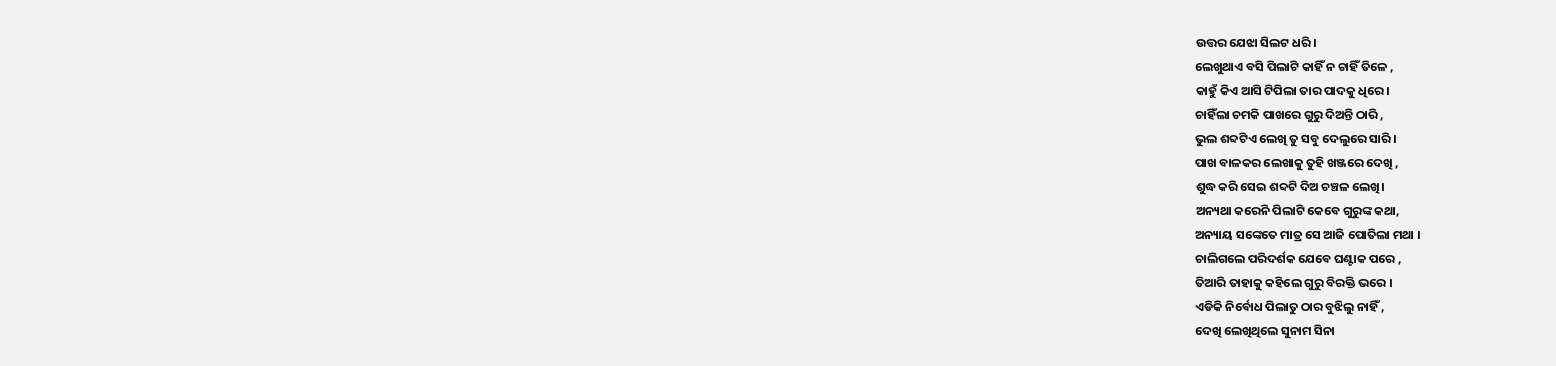ଉତ୍ତର ଯେଝା ସିଲଟ ଧରି।
ଲେଖୁଥାଏ ବସି ପିଲାଟି କାହିଁ ନ ଚାହିଁ ତିଳେ ,
କାହୁଁ କିଏ ଆସି ଟିପିଲା ତାର ପାଦକୁ ଧିରେ।
ଚାହିଁଲା ଚମକି ପାଖରେ ଗୁରୁ ଦିଅନ୍ତି ଠାରି ,
ଭୁଲ ଶବ୍ଦଟିଏ ଲେଖି ତୁ ସବୁ ଦେଲୁରେ ସାରି ।
ପାଖ ବାଳକର ଲେଖାକୁ ତୁହି ଖଞ୍ଜରେ ଦେଖି ,
ଶୁଦ୍ଧ କରି ସେଇ ଶବ୍ଦଟି ଦିଅ ଚଞ୍ଚଳ ଲେଖି।
ଅନ୍ୟଥା କରେନି ପିଲାଟି କେବେ ଗୁରୁଙ୍କ କଥା,
ଅନ୍ୟାୟ ସଙ୍କେତେ ମାତ୍ର ସେ ଆଜି ପୋତିଲା ମଥା ।
ଚାଲିଗଲେ ପରିଦର୍ଶକ ଯେବେ ଘଣ୍ଟାକ ପରେ ,
ତିଆରି ତାହାକୁ କହିଲେ ଗୁରୁ ବିରକ୍ତି ଭରେ ।
ଏଡିକି ନିର୍ବୋଧ ପିଲାତୁ ଠାର ବୁଝିଲୁ ନାହିଁ ,
ଦେଖି ଲେଖିଥିଲେ ସୁନାମ ସିନା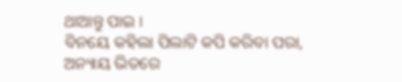ଥାଆନ୍ତୁ ପାଇ ।
ବିନୟେ କହିଲା ପିଲାଟି କପି କରିବା ପରା,
ଅନ୍ୟାୟ ଭିତରେ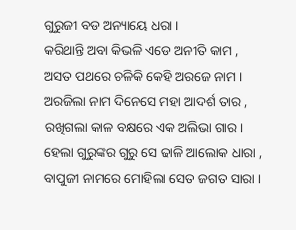ଗୁରୁଜୀ ବଡ ଅନ୍ୟାୟେ ଧରା ।
କରିଥାନ୍ତି ଅବା କିଭଳି ଏଡେ ଅନୀତି କାମ ,
ଅସତ ପଥରେ ଚଳିକି କେହି ଅରଜେ ନାମ ।
ଅରଜିଲା ନାମ ଦିନେସେ ମହା ଆଦର୍ଶ ତାର ,
ରଖିଗଲା କାଳ ବକ୍ଷରେ ଏକ ଅଲିଭା ଗାର।
ହେଲା ଗୁରୁଙ୍କର ଗୁରୁ ସେ ଢାଳି ଆଲୋକ ଧାରା ,
ବାପୁଜୀ ନାମରେ ମୋହିଲା ସେତ ଜଗତ ସାରା ।